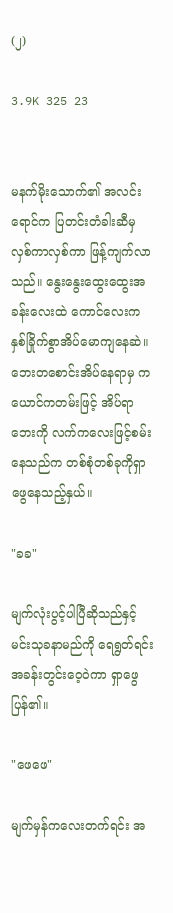(၂)

3.9K 325 23


မနက်မိုးသောက်၏ အလင်းရောင်က ပြတင်းတံခါးဆီမှ လှစ်ကာလှစ်ကာ ဖြန့်ကျက်လာသည်။ နွေးနွေးထွေးထွေးအခန်းလေးထဲ ကောင်လေးက နှစ်ခြိုက်စွာအိပ်မောကျနေဆဲ။ ဘေးတစောင်းအိပ်နေရာမှ ကယောင်ကတမ်းဖြင့် အိပ်ရာဘေးကို လက်ကလေးဖြင့်စမ်းနေသည်က တစ်စုံတစ်ခုကိုရှာဖွေနေသည့်နှယ်။

"ခခ"

မျက်လုံးပွင့်ပါပြီဆိုသည်နှင့် မင်းသုခနာမည်ကို ရေရွတ်ရင်း အခန်းတွင်းဝေ့ဝဲကာ ရှာဖွေပြန်၏။

"ဖေဖေ"

မျက်မှန်ကလေးတက်ရင်း အ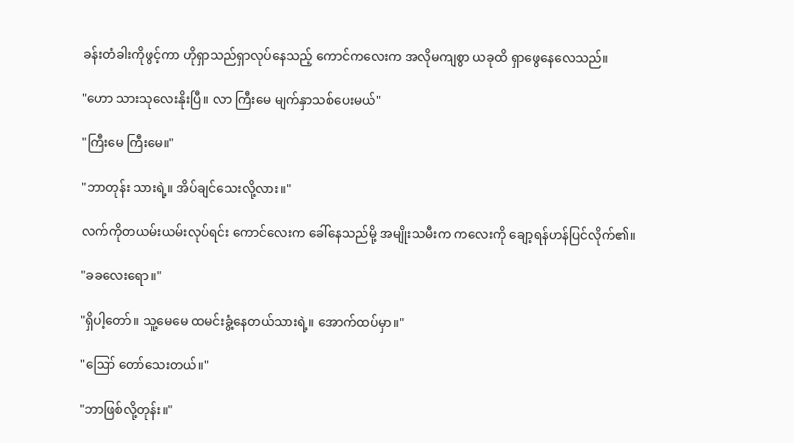ခန်းတံခါးကိုဖွင့်ကာ ဟိုရှာသည်ရှာလုပ်နေသည့် ကောင်ကလေးက အလိုမကျစွာ ယခုထိ ရှာဖွေနေလေသည်။

"ဟော သားသုလေးနိုးပြီ။ လာ ကြီးမေ မျက်နှာသစ်ပေးမယ်"

"ကြီးမေ ကြီးမေ။"

"ဘာတုန်း သားရဲ့။ အိပ်ချင်သေးလို့လား။"

လက်ကိုတယမ်းယမ်းလုပ်ရင်း ကောင်လေးက ခေါ်နေသည်မို့ အမျိုးသမီးက ကလေးကို ချော့ရန်ဟန်ပြင်လိုက်၏။

"ခခလေးရော။"

"ရှိပါ့တော်။ သူ့မေမေ ထမင်းခွံ့နေတယ်သားရဲ့။ အောက်ထပ်မှာ။"

"ဪ တော်သေးတယ်။"

"ဘာဖြစ်လို့တုန်း။"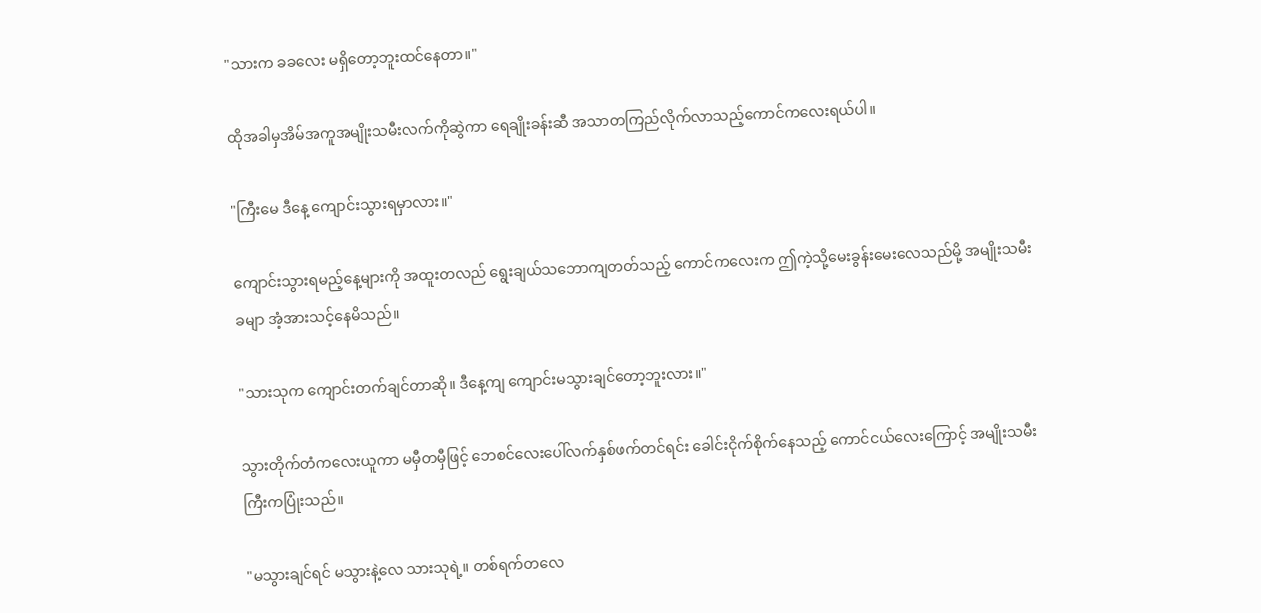"သားက ခခလေး မရှိတော့ဘူးထင်နေတာ။"

ထိုအခါမှအိမ်အကူအမျိုးသမီးလက်ကိုဆွဲကာ ရေချိုးခန်းဆီ အသာတကြည်လိုက်လာသည့်ကောင်ကလေးရယ်ပါ။

"ကြီးမေ ဒီနေ့ ကျောင်းသွားရမှာလား။"

ကျောင်းသွားရမည့်နေ့များကို အထူးတလည် ရွေးချယ်သဘောကျတတ်သည့် ကောင်ကလေးက ဤကဲ့သို့မေးခွန်းမေးလေသည်မို့ အမျိုးသမီးခမျာ အံ့အားသင့်နေမိသည်။

"သားသုက ကျောင်းတက်ချင်တာဆို။ ဒီနေ့ကျ ကျောင်းမသွားချင်တော့ဘူးလား။"

သွားတိုက်တံကလေးယူကာ မမှီတမှီဖြင့် ဘေစင်လေးပေါ်လက်နှစ်ဖက်တင်ရင်း ခေါင်းငိုက်စိုက်နေသည့် ကောင်ငယ်လေးကြောင့် အမျိုးသမီးကြီးကပြုံးသည်။

"မသွားချင်ရင် မသွားနဲ့လေ သားသုရဲ့။ တစ်ရက်တလေ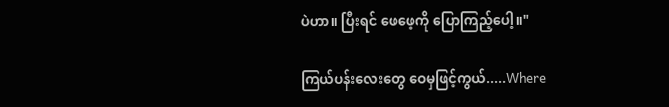ပဲဟာ။ ပြီးရင် ဖေဖေ့ကို ပြောကြည့်ပေါ့။"

ကြယ်ပန်းလေးတွေ ဝေမှဖြင့်ကွယ်.....Where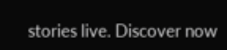stories live. Discover now